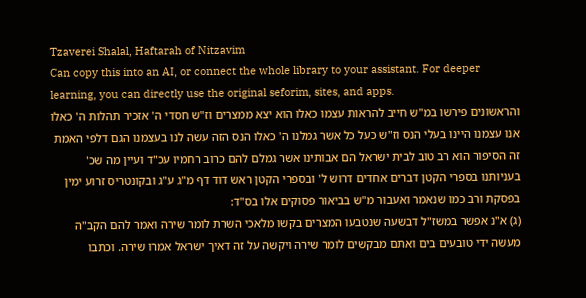Tzaverei Shalal, Haftarah of Nitzavim
Can copy this into an AI, or connect the whole library to your assistant. For deeper learning, you can directly use the original seforim, sites, and apps.
והראשונים פירשו במ"ש חייב להראות עצמו כאלו הוא יצא ממצרים וז"ש חסדי ה' אזכיר תהלות ה' כאלו אנו עצמנו היינו בעלי הנס וז"ש כעל כל אשר גמלנו ה' כאלו הנס הזה עשה לנו בעצמנו הגם דלפי האמת זה הסיפור הוא רב טוב לבית ישראל הם אבותינו אשר גמלם להם כרוב רחמיו עכ"ד ועיין מה שכ' בעניותנו בספרי הקטן דברים אחדים דרוש ל' ובספרי הקטן ראש דוד דף מ"ג ע"ג ובקונטריס זרוע ימין בפסקת ורב כמו שנאמר ואעבור מ"ש בביאור פסוקים אלו בס"ד:
(ג) א"נ אפשר במשז"ל דבשעה שנטבעו המצרים בקשו מלאכי השרת לומר שירה ואמר להם הקב"ה מעשה ידי טובעים בים ואתם מבקשים לומר שירה ויקשה על זה דאיך ישראל אמרו שירה. וכתבו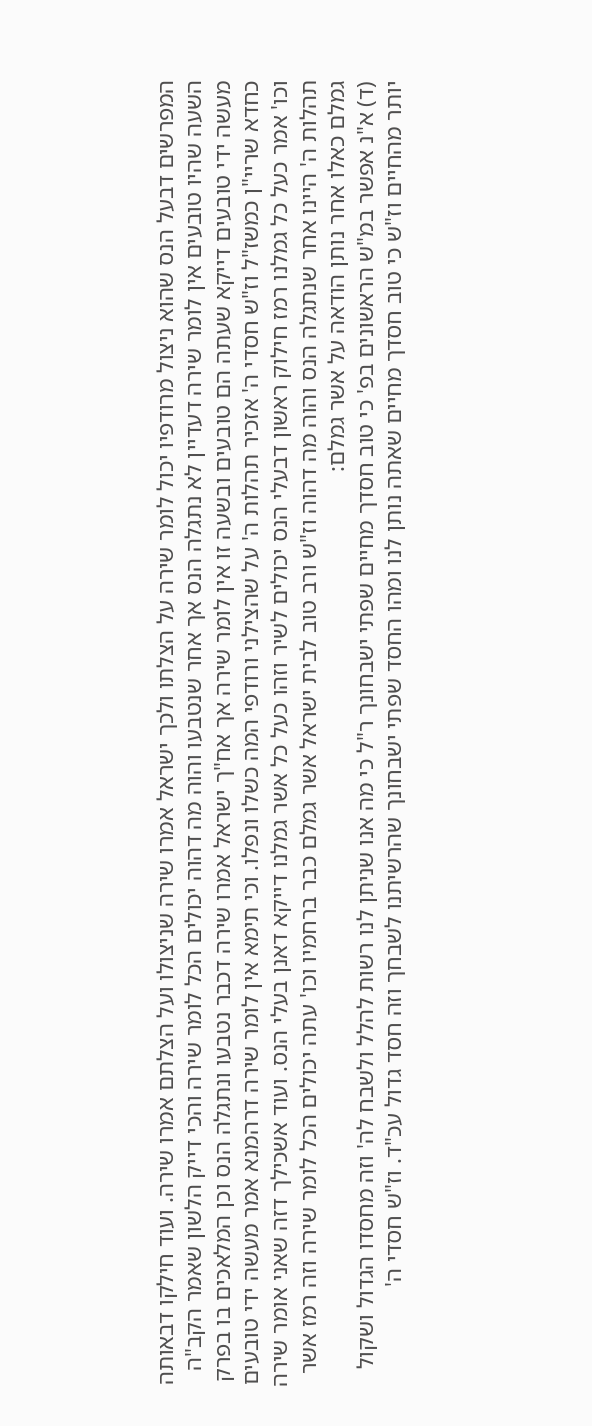המפרשים דבעל הנס שהוא ניצול מרודפיו יכול לומר שירה על הצלתו ולכך ישראל אמרו שירה שניצולו ועל הצלתם אמרו שירה. ועוד חילקו דבאותה השעה שהיו טובעים אין לומר שירה דעדיין לא נתגלה הנס אך אחר שנטבעו והוה מה דהוה יכולים הכל לומר שירה והכי דייק הלשון שאמר הקב"ה מעשה ידי טובעים דייקא שעתה הם טובעים ובשעה זו אין לומר שירה אך אח"ך ישראל אמרו שירה דכבר נטבעו ונתגלה הנס וכן המלאכים בו בפרק כחדא שריי"ן כמשז"ל וז"ש חסדי ה' אזכיר תהלות ה' על שהצילני ורודפי המה כשלו ונפלו. וכי תימא אין לומר שירה דרהמנא אמר מעשה ידי טובעים וכו' אמר כעל כל גמלנו רמז חילוק ראשון דבעלי הנס יכולים לשיר וזהו כעל כל אשר גמלנו דייקא דאנן בעלי הנס. ועוד אשכילך דזה שאני אומר שירה תהלות ה' היינו אחר שנתגלה הנס והוה מה דהוה וז"ש ורב טוב לבית ישראל אשר גמלם כבר ברחמיו וכו' עתה יכולים הכל לומר שירה וזה רמז אשר גמלם כאלו אחר נותן הודאה על אשר גמלם:
(ד) א"נ אפשר במ"ש הראשונים בפ' כי טוב חסדך מחיים שפתי ישבחונך ר"ל כי מה אנו שניתן לנו רשות להלל ולשבח לה' וזה מחסדו הגדול ושקול יותר מהחיים וז"ש כי טוב חסדך מחיים שאתה נותן לנו ומהו החסד שפתי ישבחונך שהרשיתנו לשבחך וזה חסד גדול עכ"ד. וז"ש חסדי ה'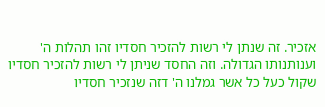אזכיר. זה שנתן לי רשות להזכיר חסדיו זהו תהלות ה' וענותנותו הגדולה. וזה החסד שניתן לי רשות להזכיר חסדיו שקול כעל כל אשר גמלנו ה' דזה שנזכיר חסדיו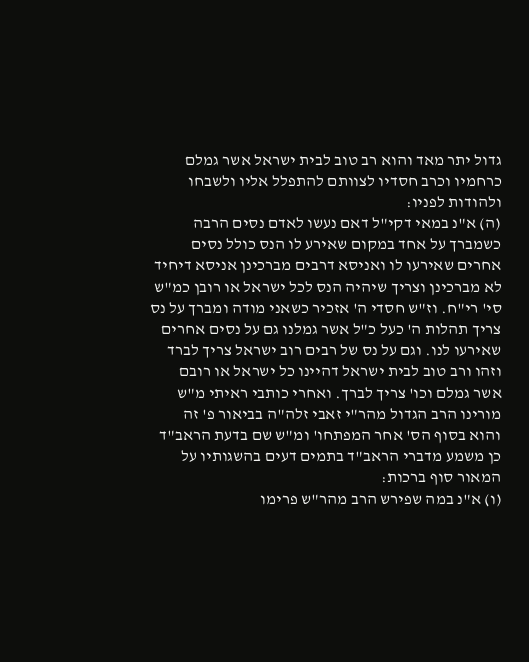גדול יתר מאד והוא רב טוב לבית ישראל אשר גמלם כרחמיו וכרב חסדיו לצוותם להתפלל אליו ולשבחו ולהודות לפניו:
(ה) א"נ במאי דקי"ל דאם נעשו לאדם נסים הרבה כשמברך על אחד במקום שאירע לו הנס כולל נסים אחרים שאירעו לו ואניסא דרבים מברכינן אניסא דיחיד לא מברכינן וצריך שיהיה הנס לכל ישראל או רובן כמ"ש סי' רי"ח. וז"ש חסדי ה' אזכיר כשאני מודה ומברך על נס צריך תהלות ה' כעל כ"ל אשר גמלנו גם על נסים אחרים שאירעו לנו. וגם על נס של רבים רוב ישראל צריך לברד וזהו ורב טוב לבית ישראל דהיינו כל ישראל או רובם אשר גמלם וכו' צריך לברך. ואחרי כותבי ראיתי מ"ש מורינו הרב הגדול מהר"י זאבי זלה"ה בביאור פ' זה והוא בסוף הס' אחר המפתחו' ומ"ש שם בדעת הראב"ד כן משמע מדברי הראב"ד בתמים דעים בהשגותיו על המאור סוף ברכות:
(ו) א"נ במה שפירש הרב מהר"ש פרימו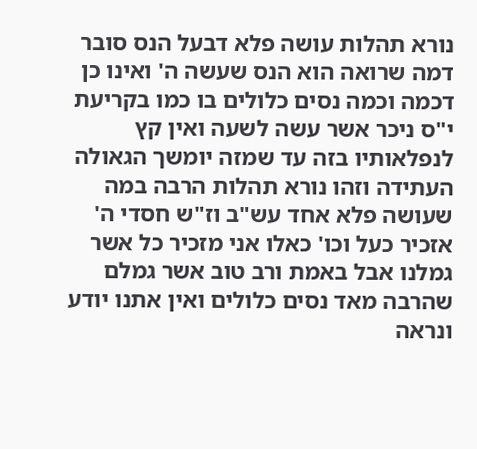נורא תהלות עושה פלא דבעל הנס סובר דמה שרואה הוא הנס שעשה ה' ואינו כן דכמה וכמה נסים כלולים בו כמו בקריעת י"ס ניכר אשר עשה לשעה ואין קץ לנפלאותיו בזה עד שמזה יומשך הגאולה העתידה וזהו נורא תהלות הרבה במה שעושה פלא אחד עש"ב וז"ש חסדי ה' אזכיר כעל וכו' כאלו אני מזכיר כל אשר גמלנו אבל באמת ורב טוב אשר גמלם שהרבה מאד נסים כלולים ואין אתנו יודע ונראה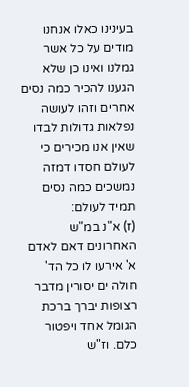בעינינו כאלו אנחנו מודים על כל אשר גמלנו ואינו כן שלא הגענו להכיר כמה נסים אחרים וזהו לעושה נפלאות גדולות לבדו שאין אנו מכירים כי לעולם חסדו דמזה נמשכים כמה נסים תמיד לעולם:
(ז) א"נ במ"ש האחרונים דאם לאדם א' אירעו לו כל הד' חולה ים יסורין מדבר רצופות יברך ברכת הגומל אחד ויפטור כלם. וז"ש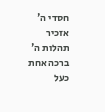חסדי ה' אזכיר תהלות ה' ברכה אחת כעל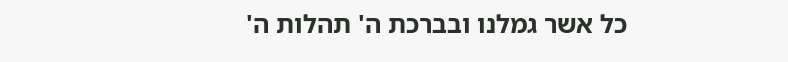כל אשר גמלנו ובברכת ה' תהלות ה'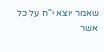שאמר יוצא י"ח על כל אשר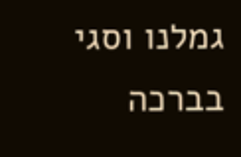גמלנו וסגי בברכה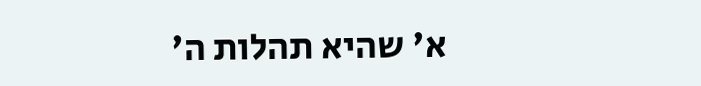א' שהיא תהלות ה'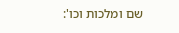שם ומלכות וכו':